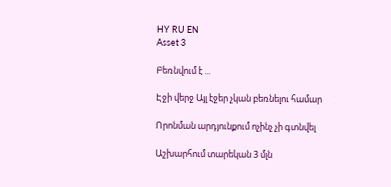HY RU EN
Asset 3

Բեռնվում է ...

Էջի վերջ Այլ էջեր չկան բեռնելու համար

Որոնման արդյունքում ոչինչ չի գտնվել

Աշխարհում տարեկան 3 մլն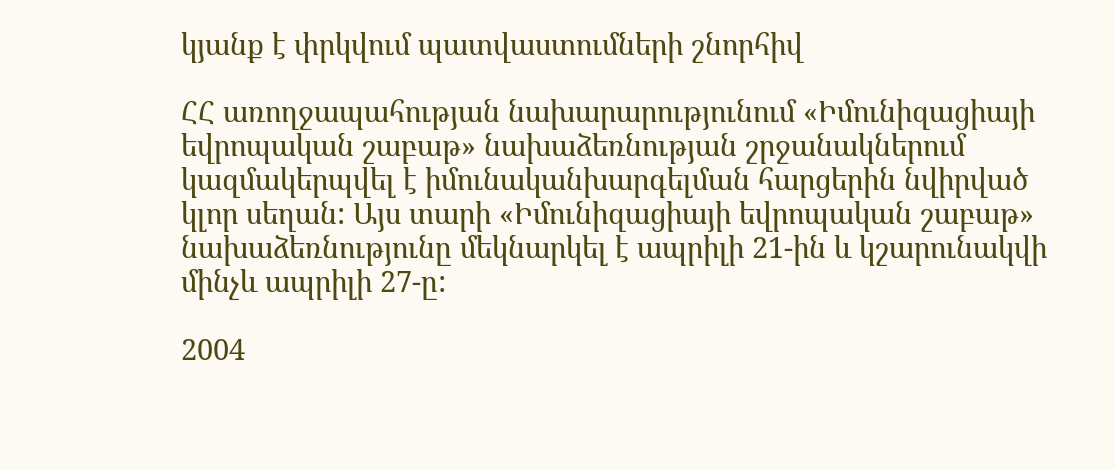կյանք է փրկվում պատվաստումների շնորհիվ

ՀՀ առողջապահության նախարարությունում «Իմունիզացիայի եվրոպական շաբաթ» նախաձեռնության շրջանակներում կազմակերպվել է իմունականխարգելման հարցերին նվիրված կլոր սեղան: Այս տարի «Իմունիզացիայի եվրոպական շաբաթ» նախաձեռնությունը մեկնարկել է ապրիլի 21-ին և կշարունակվի մինչև ապրիլի 27-ը:

2004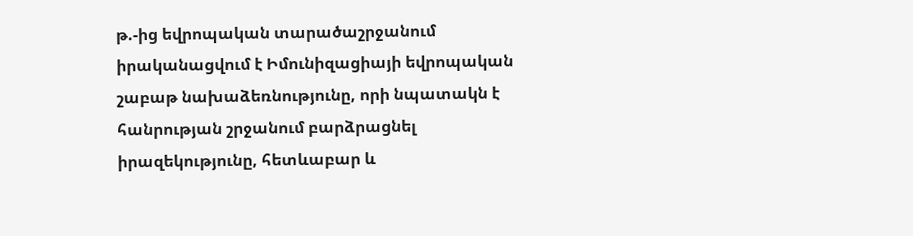թ.-ից եվրոպական տարածաշրջանում իրականացվում է Իմունիզացիայի եվրոպական շաբաթ նախաձեռնությունը, որի նպատակն է հանրության շրջանում բարձրացնել իրազեկությունը, հետևաբար և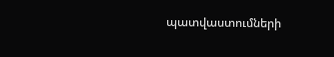պատվաստումների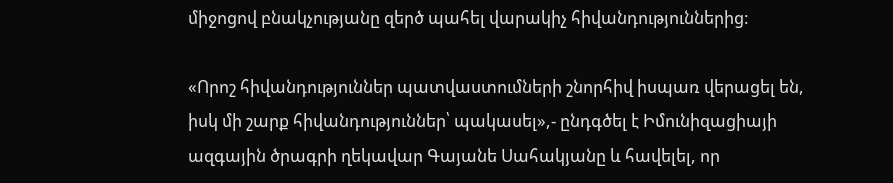միջոցով բնակչությանը զերծ պահել վարակիչ հիվանդություններից:

«Որոշ հիվանդություններ պատվաստումների շնորհիվ իսպառ վերացել են, իսկ մի շարք հիվանդություններ՝ պակասել»,- ընդգծել է Իմունիզացիայի ազգային ծրագրի ղեկավար Գայանե Սահակյանը և հավելել, որ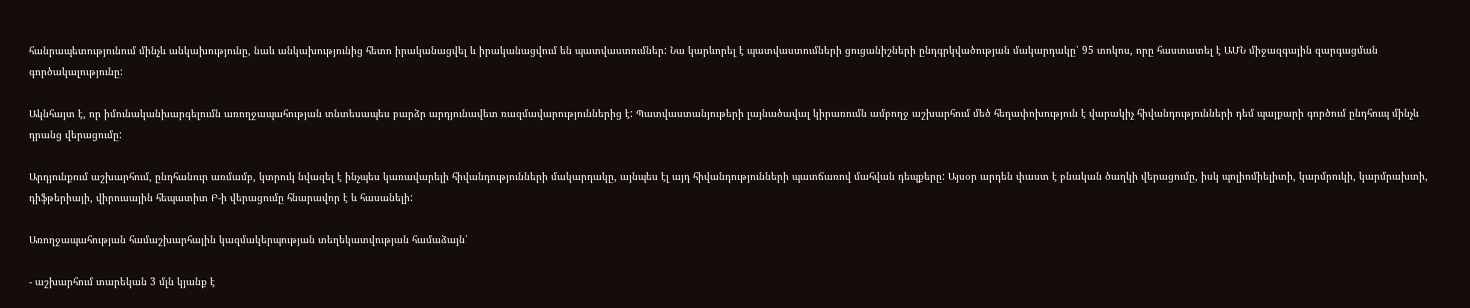հանրապետությունում մինչև անկախությունը, նաև անկախությունից հետո իրականացվել և իրականացվում են պատվաստումներ: Նա կարևորել է պատվաստումների ցուցանիշների ընդգրկվածության մակարդակը՝ 95 տոկոս, որը հաստատել է ԱՄՆ միջազգային զարգացման գործակալությունը:

Ակնհայտ է, որ իմունականխարգելումն առողջապահության տնտեսապես բարձր արդյունավետ ռազմավարություններից է: Պատվաստանյութերի լայնածավալ կիրառումն ամբողջ աշխարհում մեծ հեղափոխություն է վարակիչ հիվանդությունների դեմ պայքարի գործում ընդհուպ մինչև դրանց վերացումը:

Արդյունքում աշխարհում, ընդհանուր առմամբ, կտրուկ նվազել է ինչպես կառավարելի հիվանդությունների մակարդակը, այնպես էլ այդ հիվանդությունների պատճառով մահվան դեպքերը: Այսօր արդեն փաստ է բնական ծաղկի վերացումը, իսկ պոլիոմիելիտի, կարմրուկի, կարմրախտի, դիֆթերիայի, վիրուսային հեպատիտ Բ-ի վերացումը հնարավոր է և հասանելի:

Առողջապահության համաշխարհային կազմակերպության տեղեկատվության համաձայն՝

- աշխարհում տարեկան 3 մլն կյանք է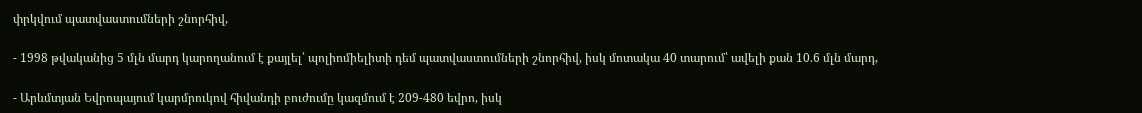փրկվում պատվաստումների շնորհիվ,

- 1998 թվականից 5 մլն մարդ կարողանում է քայլել՝ պոլիոմիելիտի դեմ պատվաստումների շնորհիվ, իսկ մոտակա 40 տարում՝ ավելի քան 10.6 մլն մարդ,

- Արևմտյան Եվրոպայում կարմրուկով հիվանդի բուժումը կազմում է 209-480 եվրո, իսկ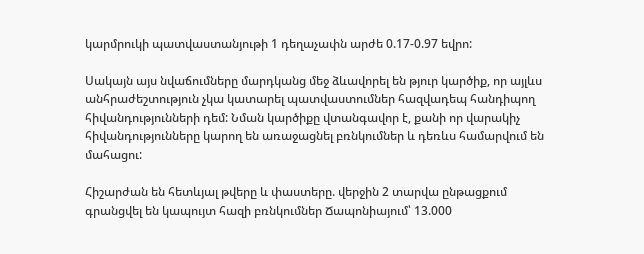կարմրուկի պատվաստանյութի 1 դեղաչափն արժե 0.17-0.97 եվրո:

Սակայն այս նվաճումները մարդկանց մեջ ձևավորել են թյուր կարծիք, որ այլևս անհրաժեշտություն չկա կատարել պատվաստումներ հազվադեպ հանդիպող հիվանդությունների դեմ: Նման կարծիքը վտանգավոր է, քանի որ վարակիչ հիվանդությունները կարող են առաջացնել բռնկումներ և դեռևս համարվում են մահացու:

Հիշարժան են հետևյալ թվերը և փաստերը. վերջին 2 տարվա ընթացքում գրանցվել են կապույտ հազի բռնկումներ Ճապոնիայում՝ 13.000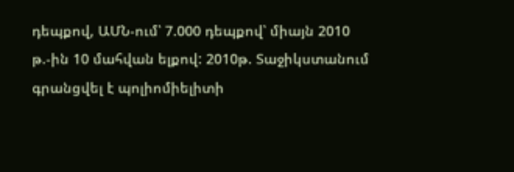դեպքով, ԱՄՆ-ում՝ 7.000 դեպքով՝ միայն 2010 թ.-ին 10 մահվան ելքով: 2010թ. Տաջիկստանում գրանցվել է պոլիոմիելիտի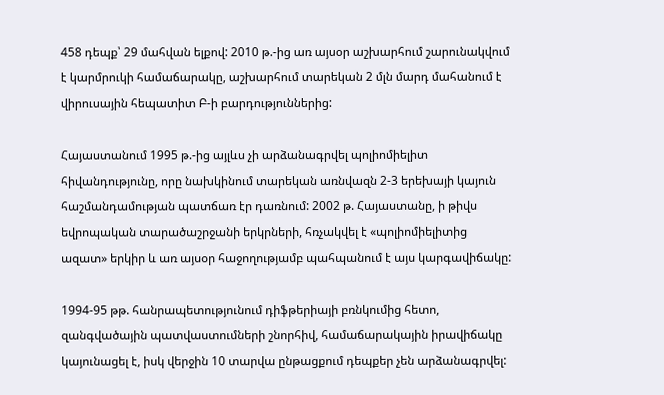458 դեպք՝ 29 մահվան ելքով: 2010 թ.-ից առ այսօր աշխարհում շարունակվում է կարմրուկի համաճարակը, աշխարհում տարեկան 2 մլն մարդ մահանում է վիրուսային հեպատիտ Բ-ի բարդություններից:

Հայաստանում 1995 թ.-ից այլևս չի արձանագրվել պոլիոմիելիտ հիվանդությունը, որը նախկինում տարեկան առնվազն 2-3 երեխայի կայուն հաշմանդամության պատճառ էր դառնում: 2002 թ. Հայաստանը, ի թիվս եվրոպական տարածաշրջանի երկրների, հռչակվել է «պոլիոմիելիտից ազատ» երկիր և առ այսօր հաջողությամբ պահպանում է այս կարգավիճակը:

1994-95 թթ. հանրապետությունում դիֆթերիայի բռնկումից հետո, զանգվածային պատվաստումների շնորհիվ, համաճարակային իրավիճակը կայունացել է, իսկ վերջին 10 տարվա ընթացքում դեպքեր չեն արձանագրվել: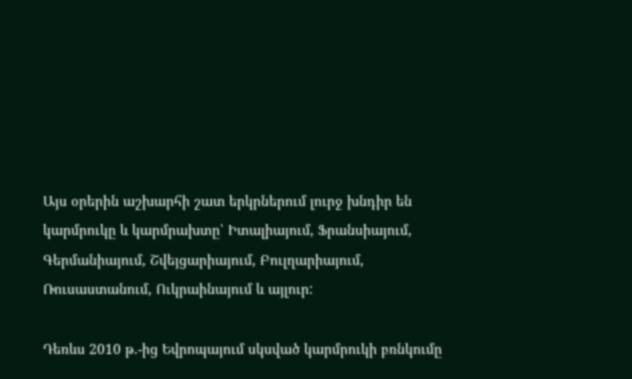Այս օրերին աշխարհի շատ երկրներում լուրջ խնդիր են կարմրուկը և կարմրախտը՝ Իտալիայում, Ֆրանսիայում, Գերմանիայում, Շվեյցարիայում, Բուլղարիայում, Ռուսաստանում, Ուկրաինայում և այլուր:

Դեռևս 2010 թ.-ից Եվրոպայում սկսված կարմրուկի բռնկումը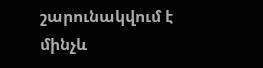շարունակվում է մինչև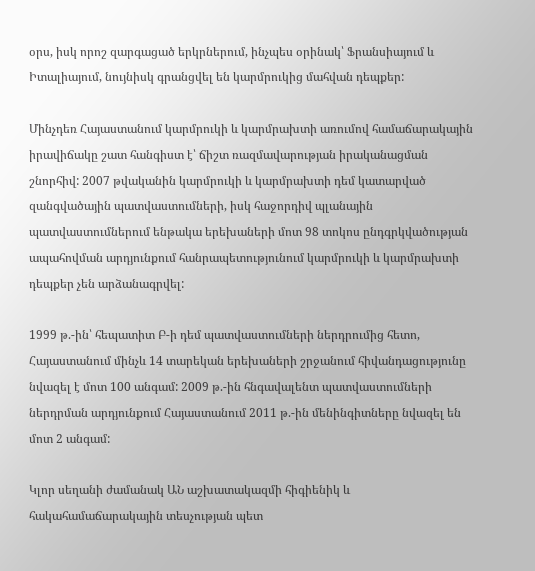օրս, իսկ որոշ զարգացած երկրներում, ինչպես օրինակ՝ Ֆրանսիայում և Իտալիայում, նույնիսկ գրանցվել են կարմրուկից մահվան դեպքեր:

Մինչդեռ Հայաստանում կարմրուկի և կարմրախտի առումով համաճարակային իրավիճակը շատ հանգիստ է՝ ճիշտ ռազմավարության իրականացման շնորհիվ: 2007 թվականին կարմրուկի և կարմրախտի դեմ կատարված զանգվածային պատվաստումների, իսկ հաջորդիվ պլանային պատվաստումներում ենթակա երեխաների մոտ 98 տոկոս ընդգրկվածության ապահովման արդյունքում հանրապետությունում կարմրուկի և կարմրախտի դեպքեր չեն արձանագրվել:

1999 թ.-ին՝ հեպատիտ Բ-ի դեմ պատվաստումների ներդրումից հետո, Հայաստանում մինչև 14 տարեկան երեխաների շրջանում հիվանդացությունը նվազել է մոտ 100 անգամ: 2009 թ.-ին հնգավալենտ պատվաստումների ներդրման արդյունքում Հայաստանում 2011 թ.-ին մենինգիտները նվազել են մոտ 2 անգամ:

Կլոր սեղանի ժամանակ ԱՆ աշխատակազմի հիգիենիկ և հակահամաճարակային տեսչության պետ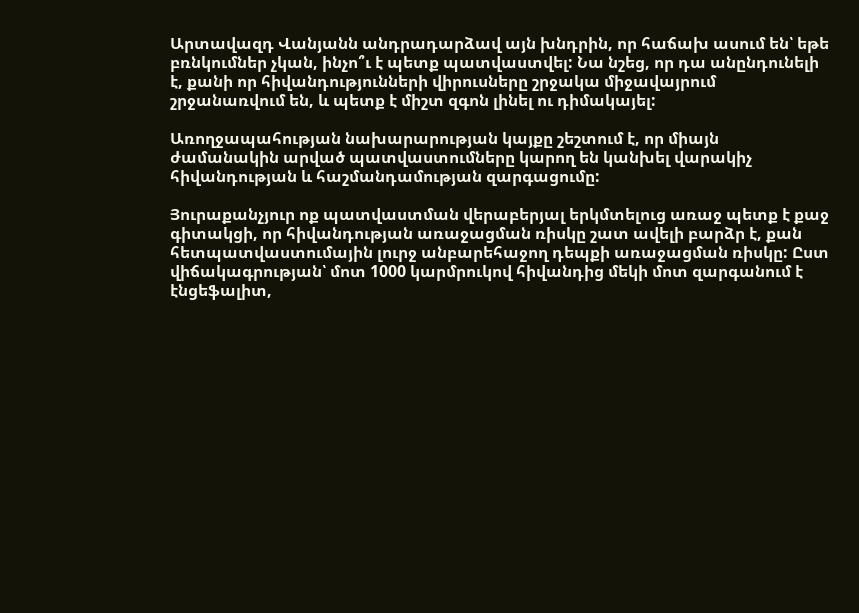Արտավազդ Վանյանն անդրադարձավ այն խնդրին, որ հաճախ ասում են՝ եթե բռնկումներ չկան, ինչո՞ւ է պետք պատվաստվել: Նա նշեց, որ դա անընդունելի է, քանի որ հիվանդությունների վիրուսները շրջակա միջավայրում շրջանառվում են, և պետք է միշտ զգոն լինել ու դիմակայել:

Առողջապահության նախարարության կայքը շեշտում է, որ միայն ժամանակին արված պատվաստումները կարող են կանխել վարակիչ հիվանդության և հաշմանդամության զարգացումը:

Յուրաքանչյուր ոք պատվաստման վերաբերյալ երկմտելուց առաջ պետք է քաջ գիտակցի, որ հիվանդության առաջացման ռիսկը շատ ավելի բարձր է, քան հետպատվաստումային լուրջ անբարեհաջող դեպքի առաջացման ռիսկը: Ըստ վիճակագրության՝ մոտ 1000 կարմրուկով հիվանդից մեկի մոտ զարգանում է էնցեֆալիտ,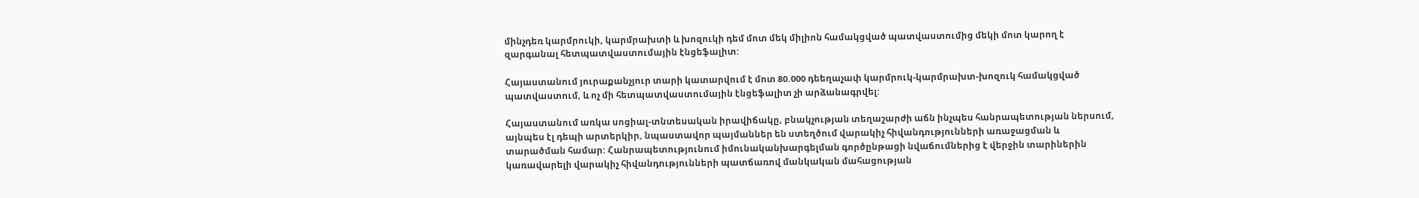մինչդեռ կարմրուկի, կարմրախտի և խոզուկի դեմ մոտ մեկ միլիոն համակցված պատվաստումից մեկի մոտ կարող է զարգանալ հետպատվաստումային էնցեֆալիտ:

Հայաստանում յուրաքանչյուր տարի կատարվում է մոտ 80.000 դեեղաչափ կարմրուկ-կարմրախտ-խոզուկ համակցված պատվաստում, և ոչ մի հետպատվաստումային էնցեֆալիտ չի արձանագրվել:

Հայաստանում առկա սոցիալ-տնտեսական իրավիճակը, բնակչության տեղաշարժի աճն ինչպես հանրապետության ներսում, այնպես էլ դեպի արտերկիր, նպաստավոր պայմաններ են ստեղծում վարակիչ հիվանդությունների առաջացման և տարածման համար: Հանրապետությունում իմունականխարգելման գործընթացի նվաճումներից է վերջին տարիներին կառավարելի վարակիչ հիվանդությունների պատճառով մանկական մահացության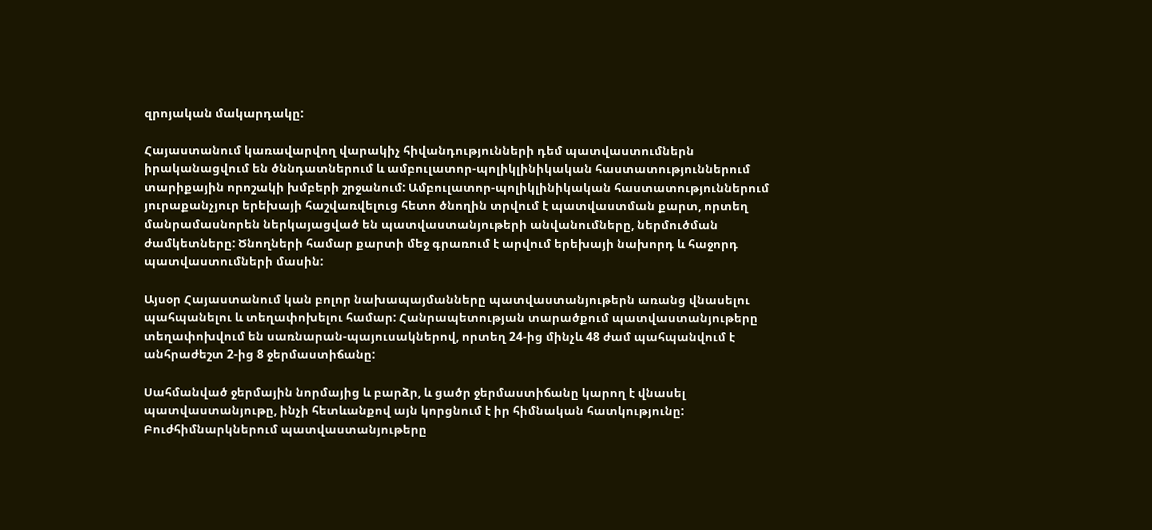զրոյական մակարդակը:

Հայաստանում կառավարվող վարակիչ հիվանդությունների դեմ պատվաստումներն իրականացվում են ծննդատներում և ամբուլատոր-պոլիկլինիկական հաստատություններում տարիքային որոշակի խմբերի շրջանում: Ամբուլատոր-պոլիկլինիկական հաստատություններում յուրաքանչյուր երեխայի հաշվառվելուց հետո ծնողին տրվում է պատվաստման քարտ, որտեղ մանրամասնորեն ներկայացված են պատվաստանյութերի անվանումները, ներմուծման ժամկետները: Ծնողների համար քարտի մեջ գրառում է արվում երեխայի նախորդ և հաջորդ պատվաստումների մասին:

Այսօր Հայաստանում կան բոլոր նախապայմանները պատվաստանյութերն առանց վնասելու պահպանելու և տեղափոխելու համար: Հանրապետության տարածքում պատվաստանյութերը տեղափոխվում են սառնարան-պայուսակներով, որտեղ 24-ից մինչև 48 ժամ պահպանվում է անհրաժեշտ 2-ից 8 ջերմաստիճանը:

Սահմանված ջերմային նորմայից և բարձր, և ցածր ջերմաստիճանը կարող է վնասել պատվաստանյութը, ինչի հետևանքով այն կորցնում է իր հիմնական հատկությունը: Բուժհիմնարկներում պատվաստանյութերը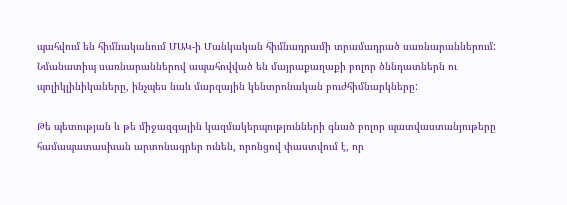պահվում են հիմնականում ՄԱԿ-ի Մանկական հիմնադրամի տրամադրած սառնարաններում: Նմանատիպ սառնարաններով ապահովված են մայրաքաղաքի բոլոր ծննդատներն ու պոլիկլինիկաները, ինչպես նաև մարզային կենտրոնական բուժհիմնարկները:

Թե պետության և թե միջազգային կազմակերպությունների գնած բոլոր պատվաստանյութերը համապատասխան արտոնագրեր ունեն, որոնցով փաստվում է, որ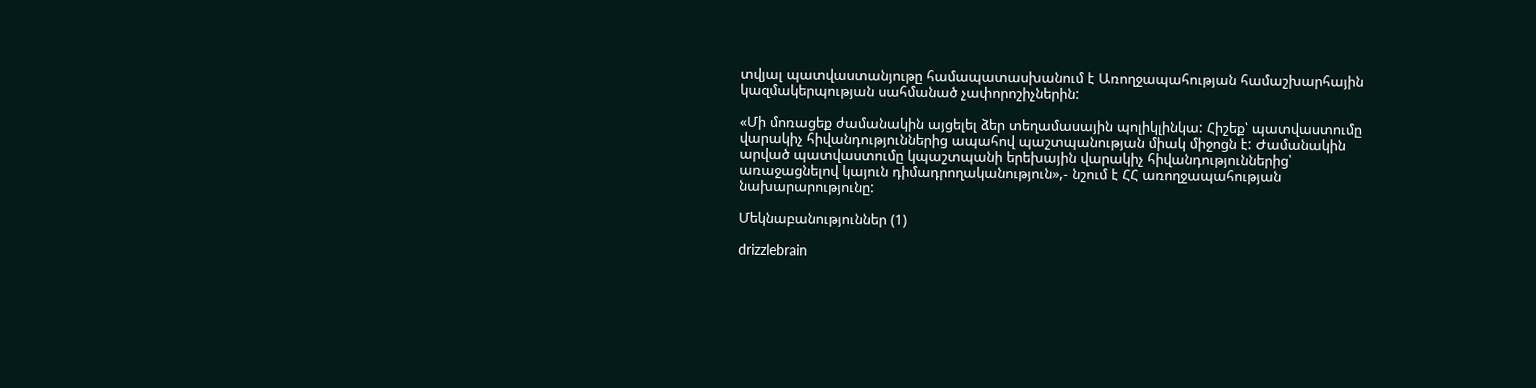տվյալ պատվաստանյութը համապատասխանում է Առողջապահության համաշխարհային կազմակերպության սահմանած չափորոշիչներին:

«Մի մոռացեք ժամանակին այցելել ձեր տեղամասային պոլիկլինկա: Հիշեք՝ պատվաստումը վարակիչ հիվանդություններից ապահով պաշտպանության միակ միջոցն է: Ժամանակին արված պատվաստումը կպաշտպանի երեխային վարակիչ հիվանդություններից՝ առաջացնելով կայուն դիմադրողականություն»,- նշում է ՀՀ առողջապահության նախարարությունը:

Մեկնաբանություններ (1)

drizzlebrain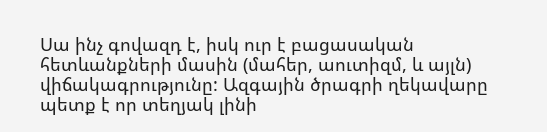Սա ինչ գովազդ է, իսկ ուր է բացասական հետևանքների մասին (մահեր, աուտիզմ, և այլն) վիճակագրությունը: Ազգային ծրագրի ղեկավարը պետք է որ տեղյակ լինի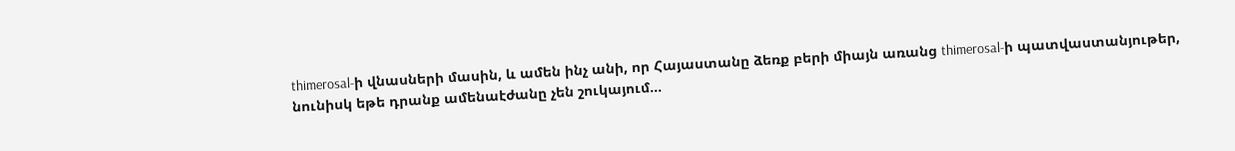thimerosal-ի վնասների մասին, և ամեն ինչ անի, որ Հայաստանը ձեռք բերի միայն առանց thimerosal-ի պատվաստանյութեր, նունիսկ եթե դրանք ամենաէժանը չեն շուկայում...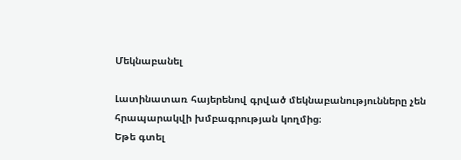Մեկնաբանել

Լատինատառ հայերենով գրված մեկնաբանությունները չեն հրապարակվի խմբագրության կողմից։
Եթե գտել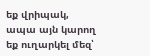եք վրիպակ, ապա այն կարող եք ուղարկել մեզ՝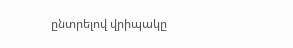ընտրելով վրիպակը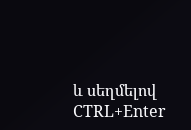և սեղմելով CTRL+Enter